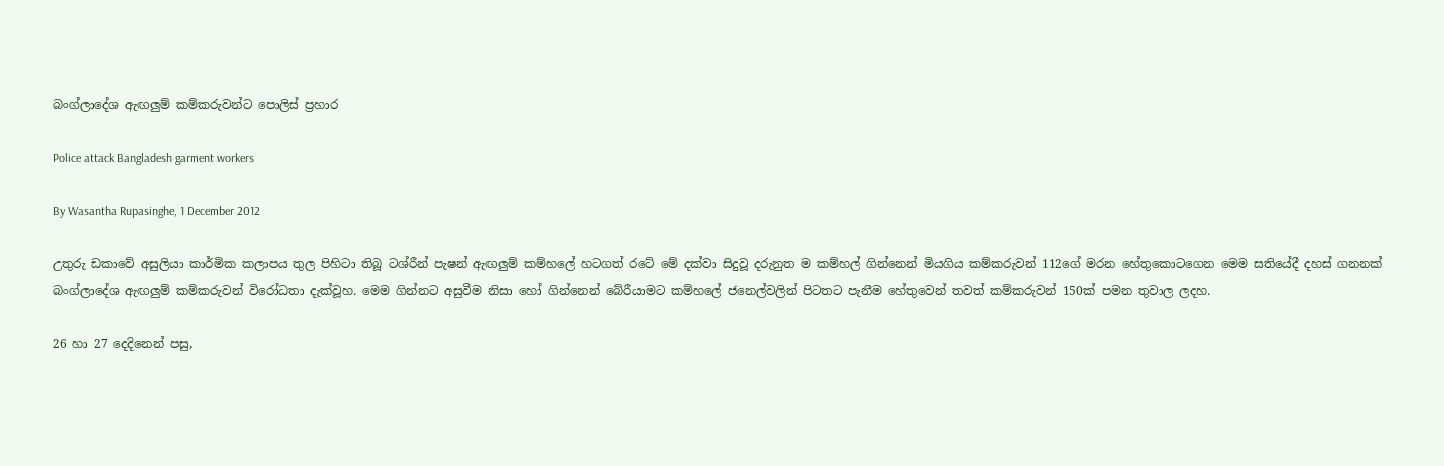බංග්ලා‍දේශ ඇඟලුම් කම්කරුවන්ට ‍පොලිස් ප්‍රහාර

Police attack Bangladesh garment workers

By Wasantha Rupasinghe, 1 December 2012

උතුරු ඩකාවේ අසුලියා කාර්මික කලාපය තුල පිහිටා තිබූ ටශ්රීන් පැෂන් ඇඟලුම් කම්හලේ හටගත් රටේ මේ දක්වා සිදුවූ දරුනුත ම කම්හල් ගින්නෙන් මියගිය කම්කරුවන් 112ගේ මරන හේතුකොටගෙන මෙම සතියේදී දහස් ගනනක් බංග්ලා‍දේශ ඇඟලුම් කම්කරුවන් විරෝධතා දැක්වූහ. මෙම ගින්නට අසුවීම නිසා ‍හෝ ගින්නෙන් බේරීයාමට කම්හලේ ජනෙල්වලින් පිටතට පැනීම හේතුවෙන් තවත් කම්කරුවන් 150ක් පමන තුවාල ලදහ.

26 හා 27 දෙදිනෙන් පසු,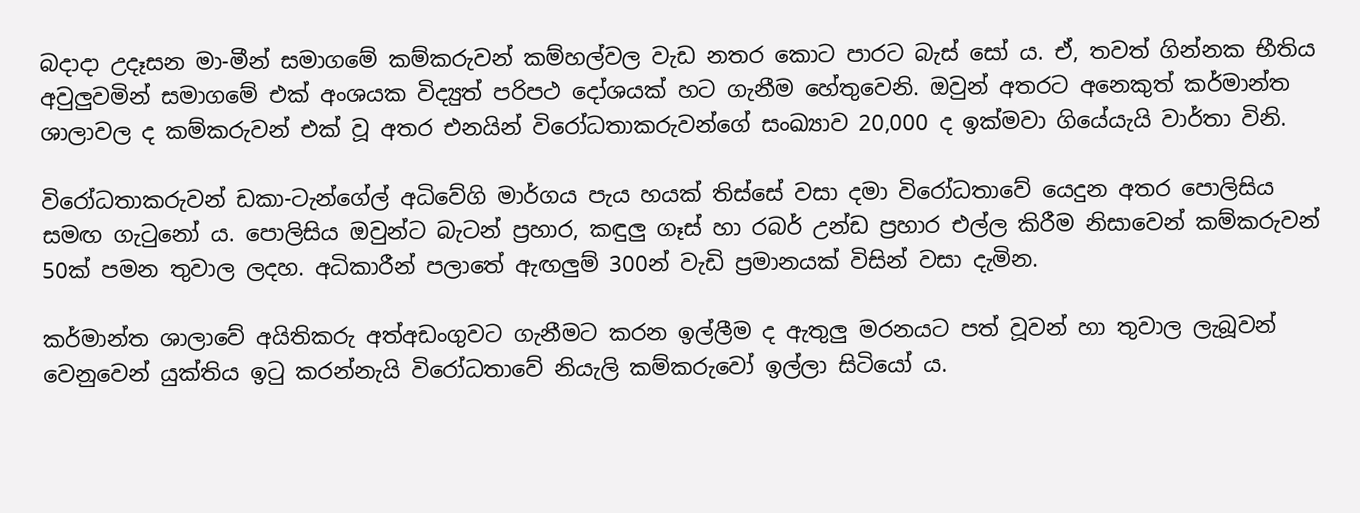බදාදා උදෑසන මා-මීන් සමාගමේ කම්කරුවන් කම්හල්වල වැඩ නතර කොට පාරට බැස් සෝ ය. ඒ, තවත් ගින්නක භීතිය අවුලුවමින් සමාගමේ එක් අංශයක විද්‍යුත් පරිපථ දෝශයක් හට ගැනීම හේතුවෙනි. ඔවුන් අතරට අනෙකුත් කර්මාන්ත ශාලාවල ද කම්කරුවන් එක් වූ අතර එනයින් විරෝධතාකරුවන්ගේ සංඛ්‍යාව 20,000 ද ඉක්මවා ගියේයැයි වාර්තා විනි.

විරෝධතාකරුවන් ඩකා-ටැන්ගේල් අධිවේගි මාර්ගය පැය හයක් තිස්සේ වසා දමා විරෝධතාවේ යෙදුන අතර පොලිසිය සමඟ ගැටුනෝ ය. පොලිසිය ඔවුන්ට බැටන් ප්‍රහාර, කඳුලු ගෑස් හා රබර් උන්ඩ ප්‍රහාර එල්ල කිරීම නිසාවෙන් කම්කරුවන් 50ක් පමන තුවාල ලදහ. අධිකාරීන් පලාතේ ඇඟලුම් 300න් වැඩි ප්‍රමානයක් විසින් වසා දැමින.

කර්මාන්ත ශාලාවේ අයිතිකරු අත්අඩංගුවට ගැනීමට කරන ඉල්ලීම ද ඇතුලු මරනයට පත් වූවන් හා තුවාල ලැබූවන් වෙනුවෙන් යුක්තිය ඉටු කරන්නැයි විරෝධතාවේ නියැලි කම්කරුවෝ ඉල්ලා සිටියෝ ය.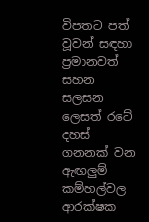විපතට පත් වූවන් සඳහා ප්‍රමානවත් සහන සලසන ලෙසත් ර‍ටේ දහස් ගනනක් වන ඇඟලුම් කම්හල්වල ආරක්ෂක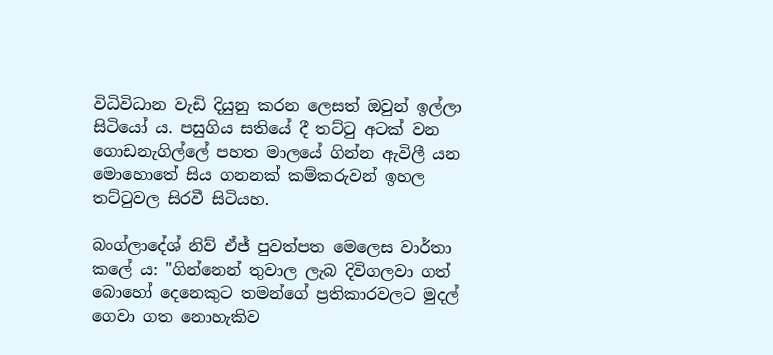විධිවිධාන වැඩි දියුනු කරන ලෙසත් ඔවුන් ඉල්ලා සිටියෝ ය. පසුගිය සතියේ දී තට්ටු අටක් වන ගොඩනැගිල්ලේ පහත මාලයේ ගින්න ඇවිලී යන මොහොතේ සිය ගනනක් කම්කරුවන් ඉහල තට්ටුවල සිරවී සිටියහ.

බංග්ලාදේශ් නිව් ඒජ් පුවත්පත මෙලෙස වාර්තා කලේ ය: "ගින්නෙන් තුවාල ලැබ දිවිගලවා ගත් බොහෝ දෙනෙකුට තමන්ගේ ප්‍රතිකාරවලට මුදල් ගෙවා ගත නොහැකිව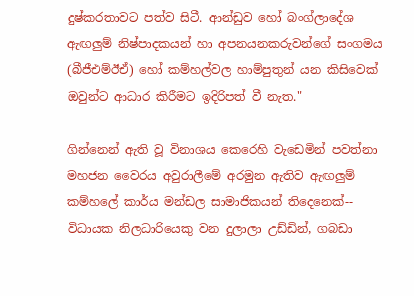දුෂ්කරතාවට පත්ව සිටී. ආන්ඩුව හෝ බංග්ලාදේශ ඇඟලුම් නිෂ්පාදකයන් හා අපනයනකරුවන්ගේ සංගමය (බීජීඑම්ඊඒ) හෝ කම්හල්වල හාම්පුතුන් යන කිසිවෙක් ඔවුන්ට ආධාර කිරීමට ඉදිරිපත් වී නැත."

ගින්නෙන් ඇති වූ විනාශය කෙරෙහි වැඩෙමින් පවත්නා මහජන වෛරය අවුරාලීමේ අරමුන ඇතිව ඇඟලුම් කම්හලේ කාර්ය මන්ඩල සාමාජිකයන් තිදෙනෙක්-- විධායක නිලධාරියෙකු වන දුලාලා උඩ්ඩින්, ගබඩා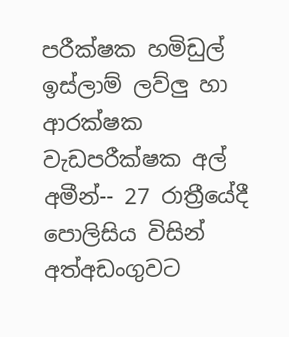පරීක්ෂක හමිඩුල් ඉස්ලාම් ලව්ලු හා ආරක්ෂක වැඩපරීක්ෂක අල් අමීන්-- 27 රාත්‍රීයේදී පොලිසිය විසින් අත්අඩංගුවට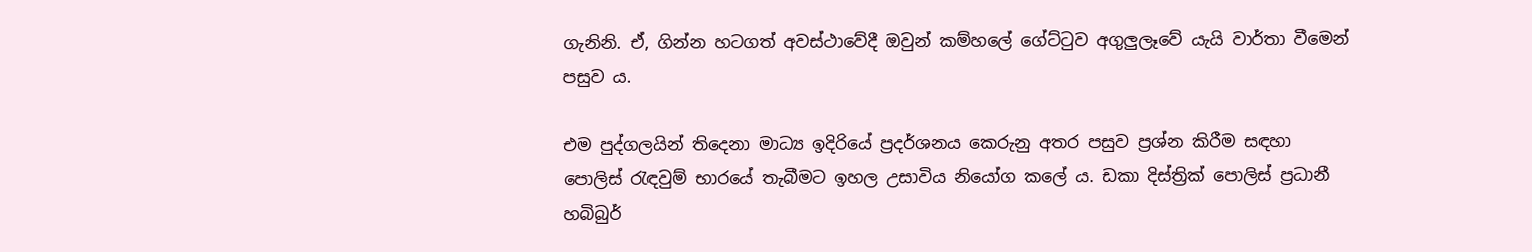ගැනිනි. ඒ, ගින්න හටගත් අවස්ථාවේදී ඔවුන් කම්හලේ ගේට්ටුව අගුලුලෑවේ යැයි වාර්තා වීමෙන් පසුව ය.

එම පුද්ගලයින් තිදෙනා මාධ්‍ය ඉදිරියේ ප්‍රදර්ශනය කෙරුනු අතර පසුව ප්‍රශ්න කිරීම සඳහා පොලිස් රැඳවුම් භාරයේ තැබීමට ඉහල උසාවිය නියෝග කලේ ය. ඩකා දිස්ත්‍රික් පොලිස් ප්‍රධානී හබිබුර්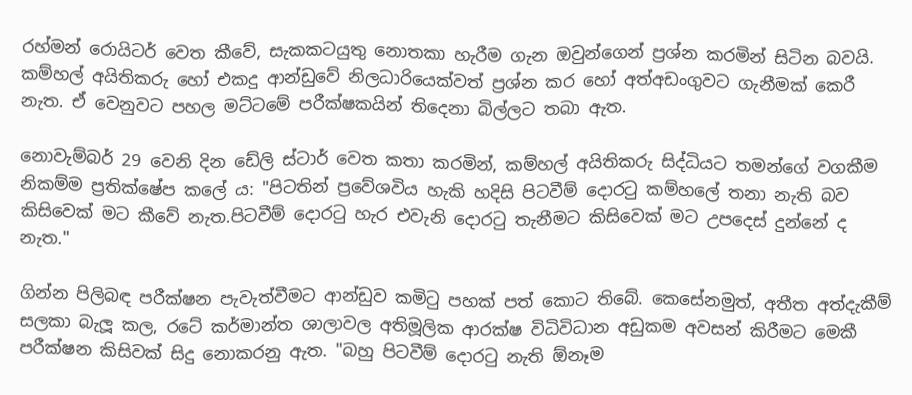රහ්මන් රොයිටර් වෙත කීවේ, සැකකටයුතු නොතකා හැරීම ගැන ඔවුන්ගෙන් ප්‍රශ්න කරමින් සිටින බවයි. කම්හල් අයිතිකරු හෝ එකදු ආන්ඩුවේ නිලධාරියෙක්වත් ප්‍රශ්න කර ‍හෝ අත්අඩංගුවට ගැනීමක් කෙරී නැත. ඒ වෙනුවට පහල මට්ටමේ පරීක්ෂකයින් තිදෙනා බිල්ලට තබා ඇත.

නොවැම්බර් 29 වෙනි දින ඩේලි ස්ටාර් වෙත කතා කරමින්, කම්හල් අයිතිකරු සිද්ධියට තමන්ගේ වගකීම නිකම්ම ප්‍රතික්ෂේප ක‍ලේ ය: "පිටතින් ප්‍රවේශවිය හැකි හදිසි පිටවීම් දොරටු ‍කම්හලේ තනා නැති බව කිසිවෙක් මට කීවේ නැත.පිටවීම් දොරටු හැර එවැනි දොරටු තැනීමට කිසිවෙක් මට උපදෙස් දුන්නේ ද නැත."

ගින්න පිලිබඳ පරීක්ෂන පැවැත්වීමට ආන්ඩුව කමිටු පහක් පත් කොට තිබේ. කෙසේනමුත්, අතීත අත්දැකීම් සලකා බැලූ කල, රටේ කර්මාන්ත ශාලාවල අතිමූලික ආරක්ෂ විධිවිධාන අඩුකම අවසන් කිරීමට මෙකී පරීක්ෂන කිසිවක් සිදු නොකරනු ඇත. "බහු පිටවීම් දොරටු නැති ඕනෑම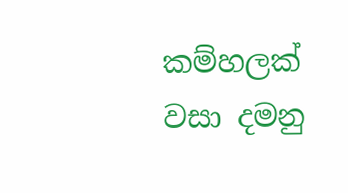කම්හලක් වසා දමනු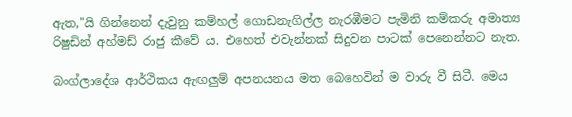ඇත,"යි ගින්නෙන් දැවුනු කම්හල් ගොඩනැගිල්ල නැරඹීමට පැමිනි කම්කරු අමාත්‍ය රිෂුඩින් අහ්මඩ් රාජු කීවේ ය. එහෙත් එවැන්නක් සිදුවන පාටක් ‍පෙනෙන්නට නැත.

බංග්ලාදේශ ආර්ථිකය ඇඟලුම් අපනයනය මත බෙහෙවින් ම වාරු වී සිටී. මෙය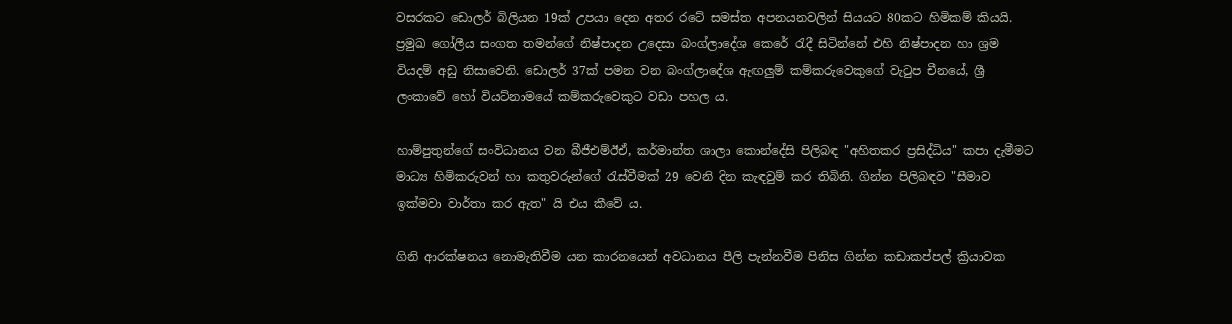වසරකට ඩොලර් බිලියන 19ක් උපයා දෙන අතර රටේ සමස්ත අපනයනවලින් සියයට 80කට හිමිකම් කියයි. ප්‍රමුඛ ගෝලීය සංගත තමන්ගේ නිෂ්පාදන උදෙසා බංග්ලා‍දේශ කෙරේ රැදී සිටින්නේ එහි නිෂ්පාදන හා ශ්‍රම වියදම් අඩු නිසාවෙනි. ඩොලර් 37ක් පමන වන බංග්ලාදේශ ඇඟලුම් කම්කරුවෙකුගේ වැටුප චීනයේ, ශ්‍රී ලංකාවේ හෝ වියට්නාමයේ කම්කරුවෙකුට වඩා පහල ය.

හාම්පුතුන්ගේ සංවිධානය වන බීජීඑම්ඊඒ, කර්මාන්ත ශාලා කොන්දේසි පිලිබඳ "අහිතකර ප්‍රසිද්ධිය" කපා දැමීමට මාධ්‍ය හිමිකරුවන් හා කතුවරුන්ගේ රැස්වීමක් 29 වෙනි දින කැඳවුම් කර තිබිනි. ගින්න පිලිබඳව "සීමාව ඉක්මවා වාර්තා කර ඇත" යි එය කීවේ ය.

ගිනි ආරක්ෂනය නොමැතිවීම යන කාරනයෙන් අවධානය පීලි පැන්නවීම පිනිස ගින්න කඩාකප්පල් ක්‍රියාවක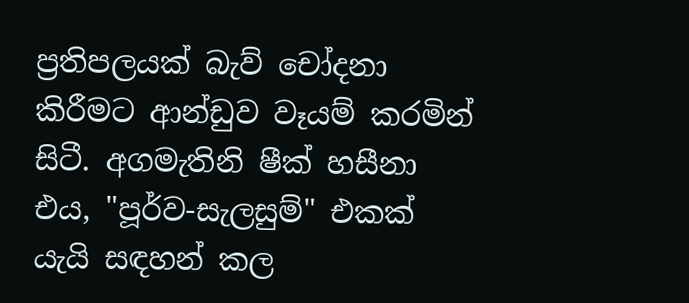ප්‍රතිපලයක් බැව් චෝදනා කිරීමට ආන්ඩුව වෑයම් කරමින් සිටී. අගමැතිනි ෂීක් හසීනා එය, "පූර්ව-සැලසුම්" එකක් යැයි සඳහන් කල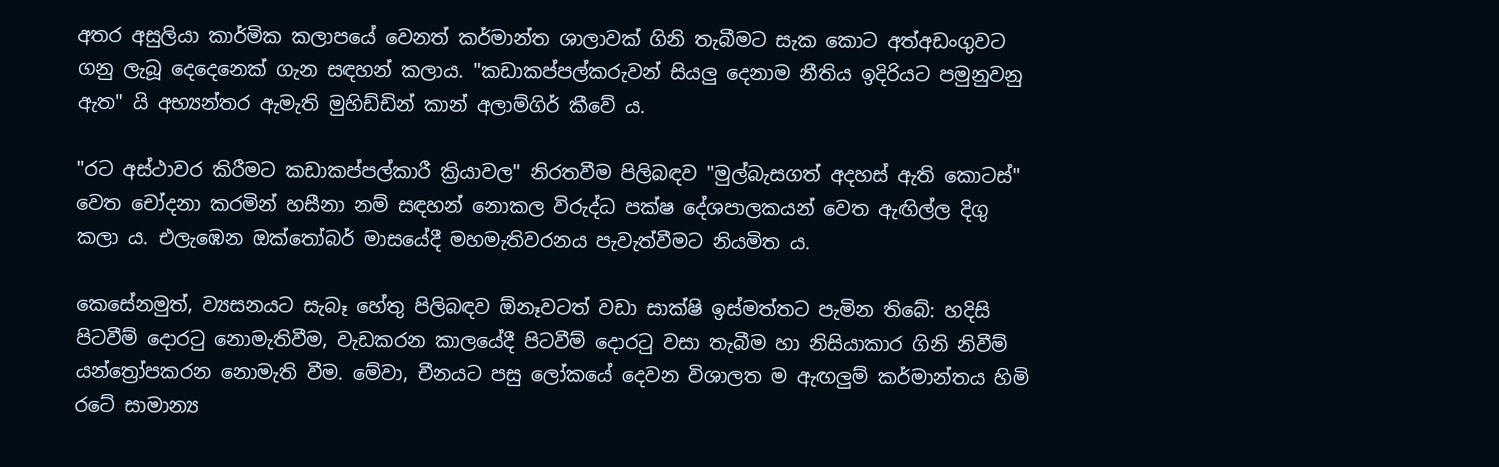අතර අසුලියා කාර්මික කලාපයේ වෙනත් කර්මාන්ත ශාලාවක් ගිනි තැබීමට සැක කොට අත්අඩංගුවට ගනු ලැබූ දෙදෙනෙක් ගැන සඳහන් කලාය. "කඩාකප්පල්කරුවන් සියලු දෙනාම නීතිය ඉදිරියට පමුනුවනු ඇත" යි අභ්‍යන්තර ඇමැති මුහිඩ්ඩින් කාන් අලාම්ගිර් කීවේ ය.

"රට අස්ථාවර කිරීමට කඩාකප්පල්කාරී ක්‍රියාවල" නිරතවීම පිලිබඳව "මුල්බැසගත් අදහස් ඇති කොටස්" වෙත චෝදනා කරමින් හසීනා නම් සඳහන් නොකල විරුද්ධ පක්ෂ ‍දේශපාලකයන් වෙත ඇඟිල්ල දිගු කලා ය. එලැඹෙන ඔක්තෝබර් මාසයේදී මහමැතිවරනය පැවැත්වීමට නියමිත ය.

කෙසේනමුත්, ව්‍යසනයට සැබෑ හේතු පිලිබඳව ඕනෑවටත් වඩා සාක්ෂි ඉස්මත්තට පැමින තිබේ: හදිසි පිටවීම් දොරටු නොමැතිවීම, වැඩකරන කාලයේදී පිටවීම් දොරටු වසා තැබීම හා නිසියාකාර ගිනි නිවීම් යන්ත්‍රෝපකරන නොමැති වීම. මේවා, චීනයට පසු ලෝකයේ දෙවන විශාලත ම ඇඟලුම් කර්මාන්තය හිමි රටේ සාමාන්‍ය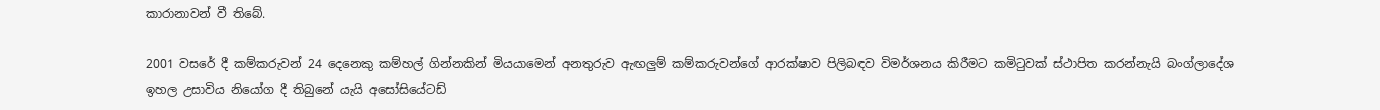කාරානාවන් වී තිබේ.

2001 වසරේ දී කම්කරුවන් 24 දෙනෙකු කම්හල් ගින්නකින් මියයාමෙන් අනතුරුව ඇඟලුම් කම්කරුවන්ගේ ආරක්ෂාව පිලිබඳව විමර්ශනය කිරීමට කමිටුවක් ස්ථාපිත කරන්නැයි බංග්ලා‍දේශ ඉහල උසාවිය නියෝග දී තිබුනේ යැයි අසෝසියේටඩ්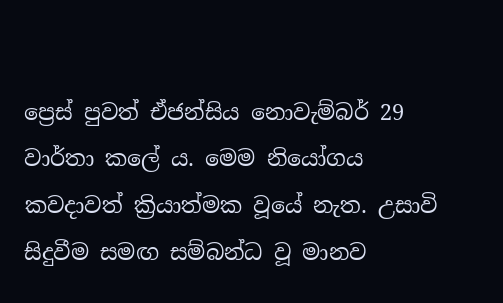ප්‍රෙස් පුවත් ඒජන්සිය නොවැම්බර් 29 වාර්තා කලේ ය. මෙම නියෝගය කවදාවත් ක්‍රියාත්මක වූයේ නැත. උසාවි සිදුවීම සමඟ සම්බන්ධ වූ මානව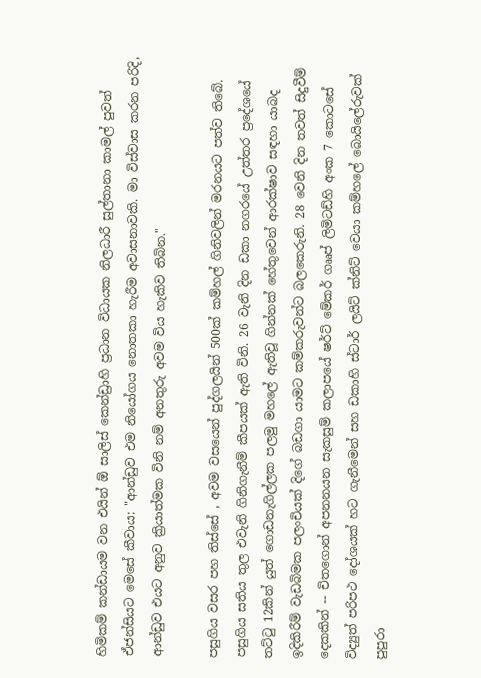හිමිකම් කන්ඩායම වන එයින් ඕ සාලිස් කෙන්ඩ්‍රාහි ප්‍රධාන විධායක නිලධාරී සුල්තානා කාමල් පුවත් ඒජන්සියට මෙසේ කීවාය: "ආන්ඩුව එම නියෝගය නොතකා හැරීම අවාසනාවකි. මා විස්වාස කරන පරිදි, ආන්ඩුව එයට අනුව ක්‍රියාත්මක විනි නම් අනතුරු අවම විය හැකිව තිබින."

පසුගිය වසර පහ තිස්සේ , අවම වසයෙන් පුද්ගලයින් 500ක් කම්හල් ගිනිවලින් මරනයට පත්ව තිබේ. පසුගිය සතිය තුල එවැනි ගිනිගැනීම් කීපයක් ඇති විනි. 26 වැනි දින ඩකා නගරයේ උත්තර ප්‍රදේශයේ තට්ටු 12කින් යුත් ගොඩනැගිල්ලක පලමු මහලේ ඇතිවූ ගින්නක් හේතුවෙන් ආරක්ෂාව සඳහා යාබද ඉදිකිරීම් වැඩබිමක පලංචියක් දිගේ බඩගා යාමට කම්කරුවන්ට බලකෙරුනි. 28 වෙනි දින තවත් සිදුවීම් දෙකකින් -- චිත‍ගොන් අපනනයන සැකසුම් කලාපයේ ෂර්ට් මේකර් ගෲප් ලිමිටඩ්හි අංක 7 කොටසේ විද්‍යුත් පරිපථ දෝශයක් හට ගැනීමෙන් සහ ඩකාහි ස්ටාර් ලයිට් ක්නිට් වෙයා කම්හලේ බොයිලේරුවක් පුපුරා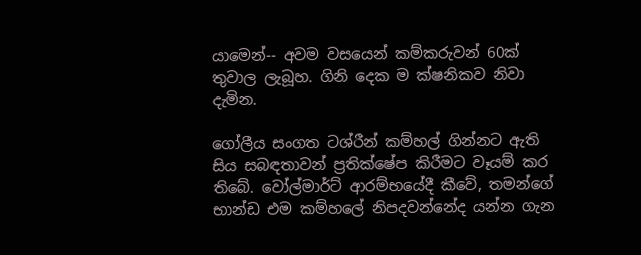යාමෙන්-- අවම වසයෙන් කම්කරුවන් 60ක් තුවාල ලැබූහ. ගිනි දෙක ම ක්ෂනිකව නිවා දැමින.

ගෝලීය සංගත ටශ්රීන් කම්හල් ගින්නට ඇති සිය සබඳතාවන් ප්‍රතික්ෂේප කිරීමට වෑයම් කර තිබේ. වෝල්මාර්ට් ආරම්භයේදී කීවේ, තමන්ගේ භාන්ඩ එම කම්හලේ නිපදවන්නේද යන්න ගැන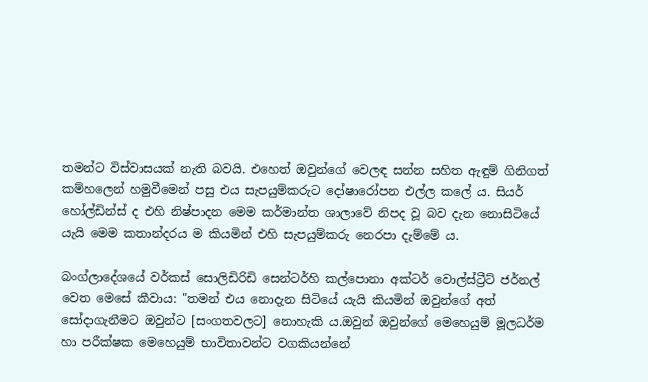තමන්ට විස්වාසයක් නැති බවයි. එහෙත් ඔවුන්ගේ වෙලඳ සන්න සහිත ඇඳුම් ගිනිගත් කම්හලෙන් හමුවීමෙන් පසු එය සැපයුම්කරුට දෝෂා‍රෝපන එල්ල කලේ ය. සියර් හෝල්ඩින්ස් ද එහි නිෂ්පාදන මෙම කර්මාන්ත ශාලාවේ නිපද වූ බව දැන නොසිටියේ යැයි මෙම කතාන්දරය ම කියමින් එහි සැපයුම්කරු නෙරපා දැම්මේ ය.

බංග්ලාදේශයේ වර්කස් සොලිඩිරිඩි සෙන්ටර්හි කල්පොනා අක්ටර් වොල්ස්ට්‍රීට් ජර්නල් වෙත මෙසේ කීවාය: "තමන් එය නොදැන සිටියේ යැයි කියමින් ඔවුන්ගේ අත් සෝදාගැනීමට ඔවුන්ට [සංගතවලට] නොහැකි ය.ඔවුන් ඔවුන්ගේ මෙහෙයුම් මූලධර්ම හා පරීක්ෂක මෙහෙයුම් භාවිතාවන්ට වගකියන්නේ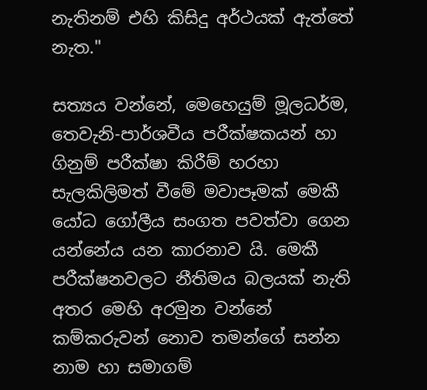නැතිනම් එහි කිසිදු අර්ථයක් ඇත්තේ නැත."

සත්‍යය වන්නේ, මෙහෙයුම් මූලධර්ම, තෙවැනි-පාර්ශවීය පරීක්ෂකයන් හා ගිනුම් පරීක්ෂා කිරීම් හරහා සැලකිලිමත් වීමේ මවාපෑමක් මෙකී යෝධ ගෝලීය සංගත පවත්වා ගෙන යන්නේය යන කාරනාව යි. මෙකී පරීක්ෂනවලට නීතිමය බලයක් නැති අතර මෙහි අරමුන වන්නේ කම්කරුවන් නොව තමන්ගේ සන්න නාම හා සමාගම්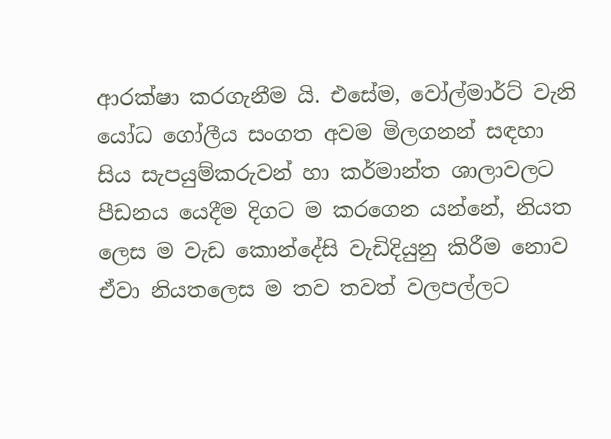ආරක්ෂා කරගැනීම යි. එසේම, වෝල්මාර්ට් වැනි යෝධ ගෝලීය සංගත අවම මිලගනන් සඳහා සිය සැපයුම්කරුවන් හා කර්මාන්ත ශාලාවලට පීඩනය යෙදීම දිගට ම කරගෙන යන්නේ, නියත ලෙස ම වැඩ කොන්දේසි වැඩිදියුනු කිරීම නොව ඒවා නියතලෙස ම තව තවත් වලපල්ලට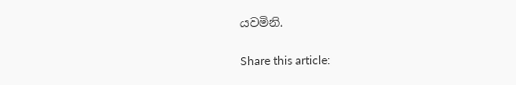යවමිනි.

Share this article: